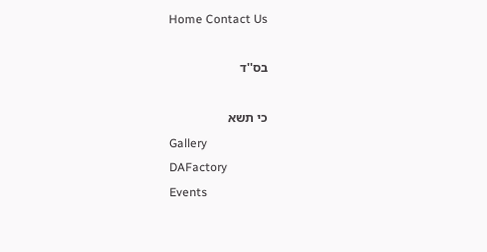Home Contact Us

בס''ד

כי תשא
Gallery
DAFactory
Events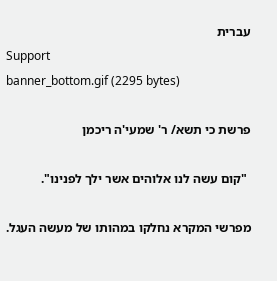עברית
Support
banner_bottom.gif (2295 bytes)

פרשת כי תשא/ ר' שמעי'ה ריכמן

 "קום עשה לנו אלוהים אשר ילך לפנינו".

מפרשי המקרא נחלקו במהותו של מעשה העגל.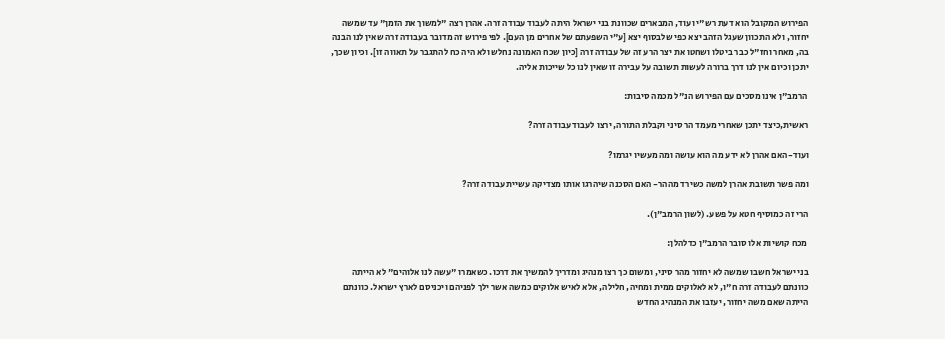הפירוש המקובל הוא דעת רש"י ועוד, המבארים שכוונת בני ישראל היתה לעבוד עבודה זרה. אהרן רצה "למשוך את הזמן" עד שמשה יחזור, ולא התכוון שעגל הזהב יצא כפי שלבסוף יצא [ע"י השפעתם של אחרים מן העם]. לפי פירוש זה מדובר בעבודה זרה שאין לנו הבנה בה, מאחר וחז"ל כבר ביטלו ושחטו את יצר הרע זה של עבודה זרה [כיון שכח האמונה נחלש ולא היה כח להתגבר על תאווה זו]. וכיון שכך, יתכן וכיום אין לנו דרך ברורה לעשות תשובה על עבירה זו שאין לנו כל שייכות אליה.

 הרמב"ן אינו מסכים עם הפירוש הנ"ל מכמה סיבות:

ראשית,כיצד יתכן שאחרי מעמד הר סיני וקבלת התורה, ירצו לעבוד עבודה זרה?

ועוד-האם אהרן לא ידע מה הוא עושה ומה מעשיו יגרמו?

ומה פשר תשובת אהרן למשה כשירד מההר- האם הסכנה שיהרגו אותו מצדיקה עשיית עבודה זרה?

הרי זה כמוסיף חטא על פשע. (לשון הרמב"ן).

 מכח קושיות אלו סובר הרמב"ן כדלהלן:

בני ישראל חשבו שמשה לא יחזור מהר סיני, ומשום כך רצו מנהיג ומדריך להמשיך את דרכו. כשאמרו "עשה לנו אלוהים" לא הייתה כוונתם לעבודה זרה ח"ו, לא לאלוקים ממית ומחיה, חלילה, אלא לאיש אלוקים כמשה אשר ילך לפניהם ויכניסם לארץ ישראל. כוונתם הייתה שאם משה יחזור, יעזבו את המנהיג החדש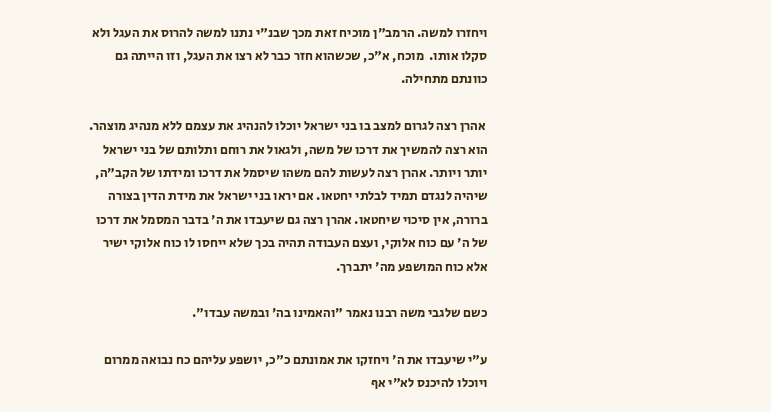ויחזרו למשה. הרמב"ן מוכיח זאת מכך שבנ"י נתנו למשה להרוס את העגל ולא סקלו אותו.  מוכח, א"כ, שכשהוא חזר כבר לא רצו את העגל, וזו הייתה גם כוונתם מתחילה.

 אהרן רצה לגרום למצב בו בני ישראל יוכלו להנהיג את עצמם ללא מנהיג מוצהר. הוא רצה להמשיך את דרכו של משה, ולגאול את רוחם ותלותם של בני ישראל יותר ויותר. אהרן רצה לעשות להם משהו שיסמל את דרכו ומידתו של הקב"ה, שיהיה לנגדם תמיד לבלתי יחטאו. אם יראו בני ישראל את מידת הדין בצורה ברורה, אין סיכוי שיחטאו. אהרן רצה גם שיעבדו את ה' בדבר המסמל את דרכו של ה' עם כוח אלוקי, ועצם העבודה תהיה בכך שלא ייחסו לו כוח אלוקי ישיר אלא כוח המושפע מה' יתברך.

כשם שלגבי משה רבנו נאמר "והאמינו בה' ובמשה עבדו".

ע"י שיעבדו את ה' ויחזקו את אמונתם כ"כ, יושפע עליהם כח נבואה ממרום ויוכלו להיכנס לא"י אף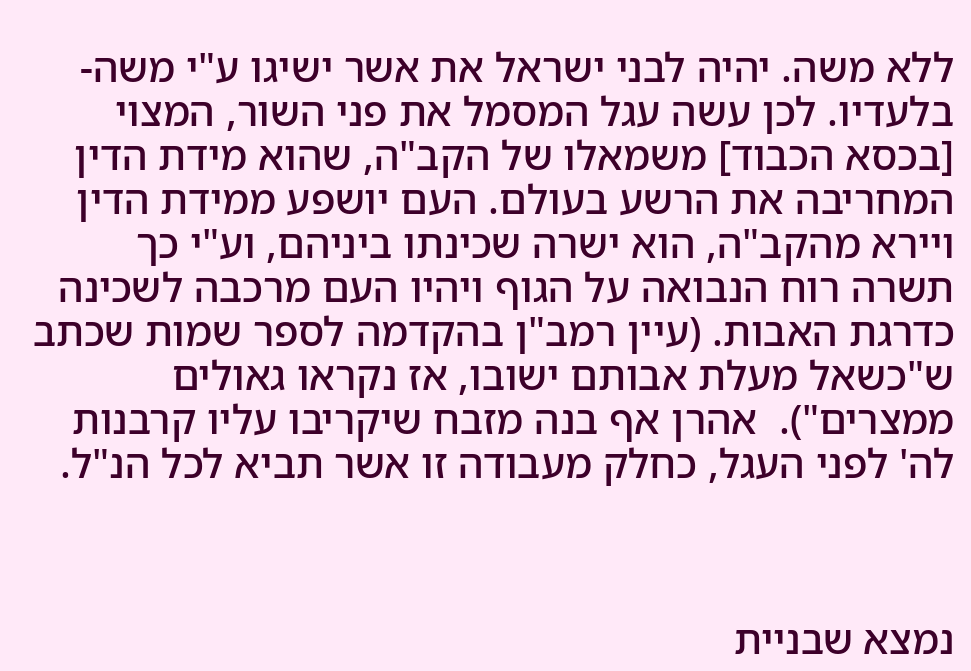ללא משה. יהיה לבני ישראל את אשר ישיגו ע"י משה- בלעדיו. לכן עשה עגל המסמל את פני השור, המצוי [בכסא הכבוד] משמאלו של הקב"ה, שהוא מידת הדין המחריבה את הרשע בעולם. העם יושפע ממידת הדין ויירא מהקב"ה, הוא ישרה שכינתו ביניהם, וע"י כך תשרה רוח הנבואה על הגוף ויהיו העם מרכבה לשכינה כדרגת האבות. (עיין רמב"ן בהקדמה לספר שמות שכתב ש"כשאל מעלת אבותם ישובו, אז נקראו גאולים ממצרים").  אהרן אף בנה מזבח שיקריבו עליו קרבנות לה' לפני העגל, כחלק מעבודה זו אשר תביא לכל הנ"ל.



נמצא שבניית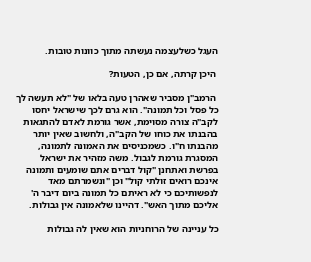העגל כשלעצמה נעשתה מתוך כוונות טובות.

 היכן קרתה, אם כן, הטעות?

 הרמב"ן מסביר שאהרן טעה בלאו של "לא תעשה לך כל פסל וכל תמונה". הוא גרם לכך שישראל יחסו לקב"ה צורה מסוימת, אשר גורמת לאדם להתגאות בהבנתו את כוחו של הקב"ה, ולחשוב שאין יותר מהבנתו ח"ו. כשמכניסים את האמונה לתמונה, המסגרת גורמת לגבול. משה מזהיר את ישראל בפרשת ואתחנן "קול דברים אתם שומעים ותמונה אינכם רואים זולתי קול" וכן "ונשמרתם מאד לנפשותיכם כי לא ראיתם כל תמונה ביום דיבר ה' אליכם מתוך האש". דהיינו שלאמונה אין גבולות.

כל עניינה של הרוחניות הוא שאין לה גבולות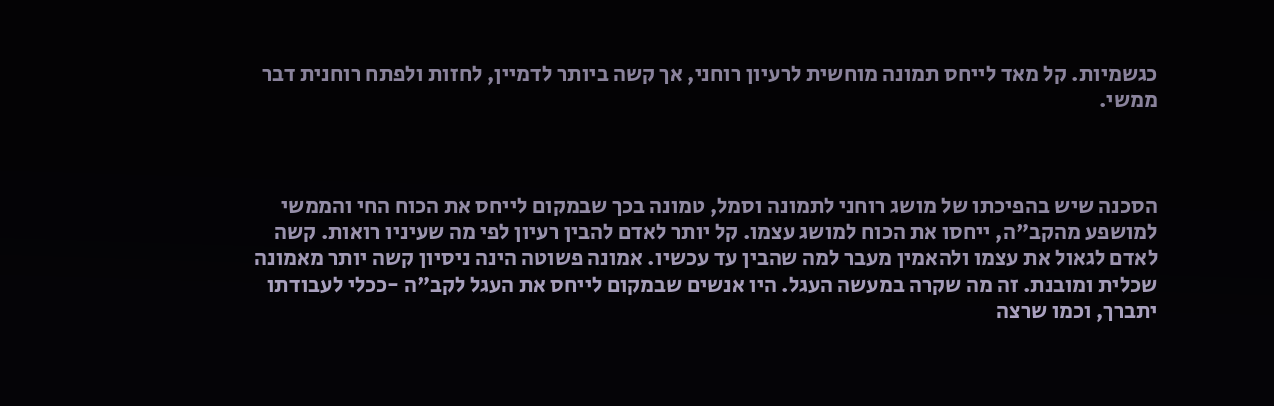כגשמיות. קל מאד לייחס תמונה מוחשית לרעיון רוחני, אך קשה ביותר לדמיין, לחזות ולפתח רוחנית דבר ממשי.



הסכנה שיש בהפיכתו של מושג רוחני לתמונה וסמל, טמונה בכך שבמקום לייחס את הכוח החי והממשי למושפע מהקב"ה, ייחסו את הכוח למושג עצמו. קל יותר לאדם להבין רעיון לפי מה שעיניו רואות. קשה לאדם לגאול את עצמו ולהאמין מעבר למה שהבין עד עכשיו. אמונה פשוטה הינה ניסיון קשה יותר מאמונה שכלית ומובנת. זה מה שקרה במעשה העגל. היו אנשים שבמקום לייחס את העגל לקב"ה -ככלי לעבודתו יתברך, וכמו שרצה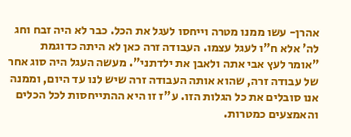אהרן- עשו ממנו מטרה וייחסו לעגל את הכל. כבר לא היה זבח וחג לה' אלא ח"ו לעגל עצמו. העבודה זרה כאן לא היתה כדוגמת "אומר לעץ אבי אתה ולאבן את ילדתני". מעשה העגל היה סוג אחר של עבודה זרה, שהוא אותה העבודה זרה שיש לנו עד היום, וממנה אנו סובלים את כל הגלות הזו. ע"ז זו היא ההתייחסות לכל הכלים והאמצעים כמטרות.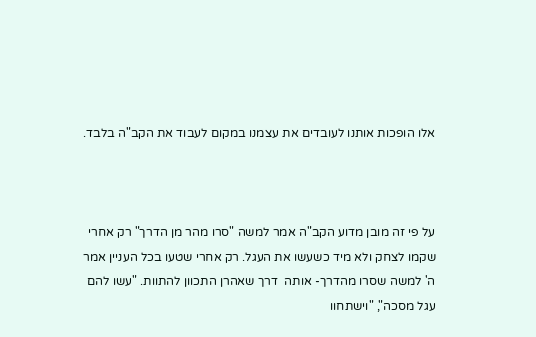אלו הופכות אותנו לעובדים את עצמנו במקום לעבוד את הקב"ה בלבד.



על פי זה מובן מדוע הקב"ה אמר למשה "סרו מהר מן הדרך" רק אחרי שקמו לצחק ולא מיד כשעשו את העגל. רק אחרי שטעו בכל העניין אמר ה' למשה שסרו מהדרך- אותה  דרך שאהרן התכוון להתוות. "עשו להם עגל מסכה", "וישתחוו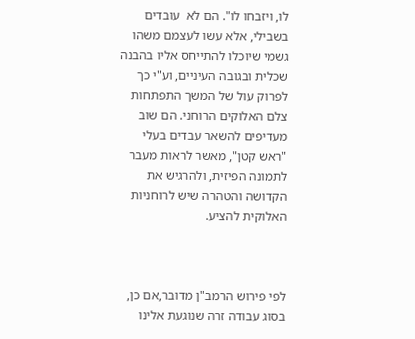לו, ויזבחו לו". הם לא  עובדים בשבילי, אלא עשו לעצמם משהו גשמי שיוכלו להתייחס אליו בהבנה שכלית ובגובה העיניים, וע"י כך לפרוק עול של המשך התפתחות צלם האלוקים הרוחני. הם שוב מעדיפים להשאר עבדים בעלי "ראש קטן", מאשר לראות מעבר לתמונה הפיזית, ולהרגיש את הקדושה והטהרה שיש לרוחניות האלוקית להציע.



לפי פירוש הרמב"ן מדובר,אם כן, בסוג עבודה זרה שנוגעת אלינו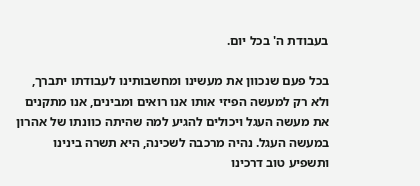בעבודת ה' בכל יום.

בכל פעם שנכוון את מעשינו ומחשבותינו לעבודתו יתברך, ולא רק למעשה הפיזי אותו אנו רואים ומבינים, אנו מתקנים את מעשה העגל ויכולים להגיע למה שהיתה כוונתו של אהרון במעשה העגל. נהיה מרכבה לשכינה, היא תשרה בינינו ותשפיע טוב דרכינו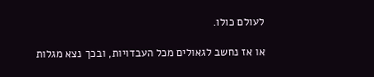לעולם כולו.

או אז נחשב לגאולים מכל העבדויות, ובכך נצא מגלות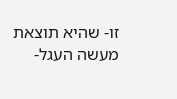זו- שהיא תוצאת מעשה העגל-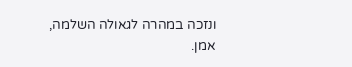ונזכה במהרה לגאולה השלמה, אמן.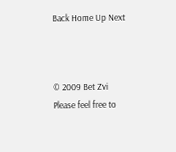Back Home Up Next



© 2009 Bet Zvi
Please feel free to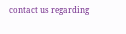contact us regarding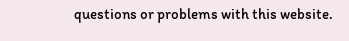questions or problems with this website.